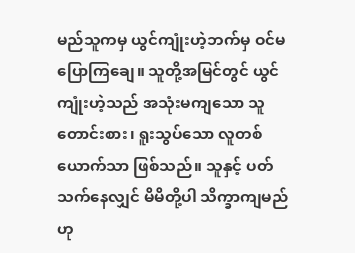မည်သူကမှ ယွင်ကျုံးဟဲ့ဘက်မှ ဝင်မပြောကြချေ။ သူတို့အမြင်တွင် ယွင်ကျုံးဟဲ့သည် အသုံးမကျသော သူတောင်းစား၊ ရူးသွပ်သော လူတစ်ယောက်သာ ဖြစ်သည်။ သူနှင့် ပတ်သက်နေလျှင် မိမိတို့ပါ သိက္ခာကျမည်ဟု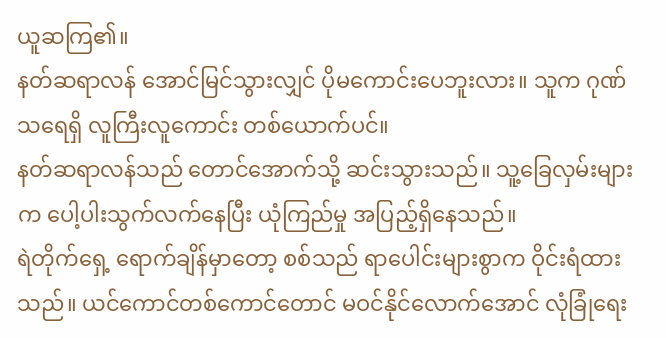ယူဆကြ၏။
နတ်ဆရာလန် အောင်မြင်သွားလျှင် ပိုမကောင်းပေဘူးလား။ သူက ဂုဏ်သရေရှိ လူကြီးလူကောင်း တစ်ယောက်ပင်။
နတ်ဆရာလန်သည် တောင်အောက်သို့ ဆင်းသွားသည်။ သူ့ခြေလှမ်းများက ပေါ့ပါးသွက်လက်နေပြီး ယုံကြည်မှု အပြည့်ရှိနေသည်။
ရဲတိုက်ရှေ့ ရောက်ချိန်မှာတော့ စစ်သည် ရာပေါင်းများစွာက ဝိုင်းရံထားသည်။ ယင်ကောင်တစ်ကောင်တောင် မဝင်နိုင်လောက်အောင် လုံခြုံရေး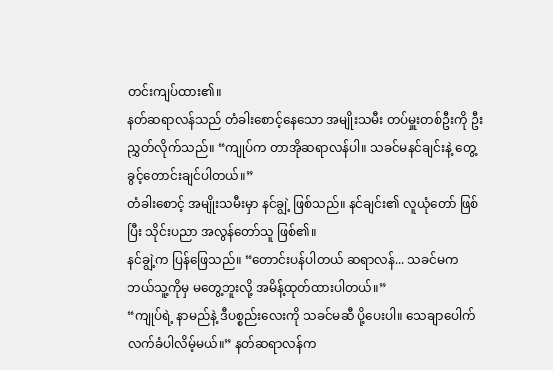တင်းကျပ်ထား၏။
နတ်ဆရာလန်သည် တံခါးစောင့်နေသော အမျိုးသမီး တပ်မှူးတစ်ဦးကို ဦးညွှတ်လိုက်သည်။ “ကျုပ်က တာအိုဆရာလန်ပါ။ သခင်မနင်ချင်းနဲ့ တွေ့ခွင့်တောင်းချင်ပါတယ်။”
တံခါးစောင့် အမျိုးသမီးမှာ နင်ချွဲ့ ဖြစ်သည်။ နင်ချင်း၏ လူယုံတော် ဖြစ်ပြီး သိုင်းပညာ အလွန်တော်သူ ဖြစ်၏။
နင်ချွဲ့က ပြန်ဖြေသည်။ “တောင်းပန်ပါတယ် ဆရာလန်... သခင်မက ဘယ်သူ့ကိုမှ မတွေ့ဘူးလို့ အမိန့်ထုတ်ထားပါတယ်။”
“ကျုပ်ရဲ့ နာမည်နဲ့ ဒီပစ္စည်းလေးကို သခင်မဆီ ပို့ပေးပါ။ သေချာပေါက် လက်ခံပါလိမ့်မယ်။” နတ်ဆရာလန်က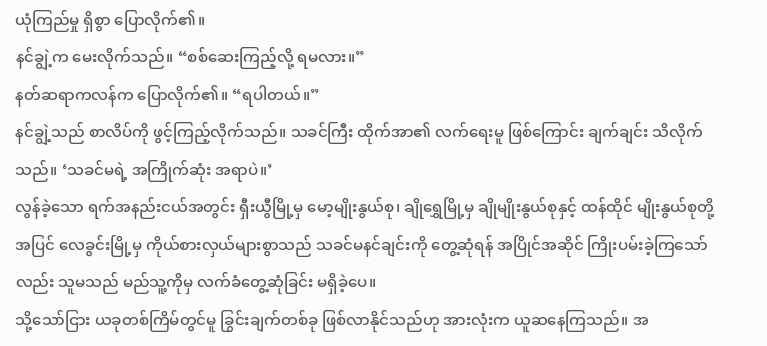ယုံကြည်မှု ရှိစွာ ပြောလိုက်၏။
နင်ချွဲ့က မေးလိုက်သည်။ “စစ်ဆေးကြည့်လို့ ရမလား။”
နတ်ဆရာကလန်က ပြောလိုက်၏။ “ရပါတယ်။”
နင်ချွဲ့သည် စာလိပ်ကို ဖွင့်ကြည့်လိုက်သည်။ သခင်ကြီး ထိုက်အာ၏ လက်ရေးမူ ဖြစ်ကြောင်း ချက်ချင်း သိလိုက်သည်။ ‘သခင်မရဲ့ အကြိုက်ဆုံး အရာပဲ။’
လွန်ခဲ့သော ရက်အနည်းငယ်အတွင်း ရှီးယွီမြို့မှ မော့မျိုးနွယ်စု၊ ချိုရွှေမြို့မှ ချိုမျိုးနွယ်စုနှင့် ထန်ထိုင် မျိုးနွယ်စုတို့အပြင် လေခွင်းမြို့မှ ကိုယ်စားလှယ်များစွာသည် သခင်မနင်ချင်းကို တွေ့ဆုံရန် အပြိုင်အဆိုင် ကြိုးပမ်းခဲ့ကြသော်လည်း သူမသည် မည်သူ့ကိုမှ လက်ခံတွေ့ဆုံခြင်း မရှိခဲ့ပေ။
သို့သော်ငြား ယခုတစ်ကြိမ်တွင်မူ ခြွင်းချက်တစ်ခု ဖြစ်လာနိုင်သည်ဟု အားလုံးက ယူဆနေကြသည်။ အ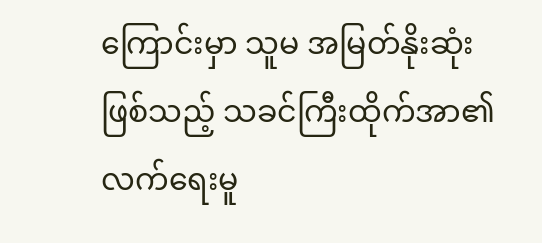ကြောင်းမှာ သူမ အမြတ်နိုးဆုံးဖြစ်သည့် သခင်ကြီးထိုက်အာ၏ လက်ရေးမူ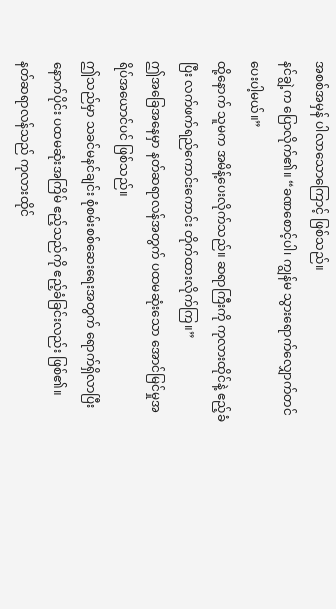အစစ်အမှန် ပါလာသောကြောင့် ဖြစ်သည်။
နင်ချွဲ့က ပြောလိုက်၏။ “ခဏစောင့်ပါ၊ ကျွန်မ သွားရောက်လျှောက်တင်ပေးပါ့မယ်။”
ထို့နောက် သူမက အမိန့်ပေးလိုက်သည်။ ဆရာကြီးကို ကုလားထိုင်နဲ့ ဧည့်ခံပြီး လက်ဖက်ရည်ကောင်းကောင်း တိုက်ထားလိုက်ကြ။”
ဤအခြေအနေမှာ နတ်ဆရာလန်အတွက် ပထမဆုံးသော အောင်မြင်မှုအရိပ်အယောင်ပင် ဖြစ်သည်။
ဤသည်မှာ သခင်မနင်ချင်း စုံစမ်းစစ်ဆေးရေးအတွက် ရောက်ရှိလာပြီးနောက်ပိုင်း ပထမဆုံးအကြိမ် ဧည့်သည်ကို ဧည့်ခံခြင်းလည်း ဖြစ်၏။
နတ်ဆရာလန်သည် ကုလားထိုင်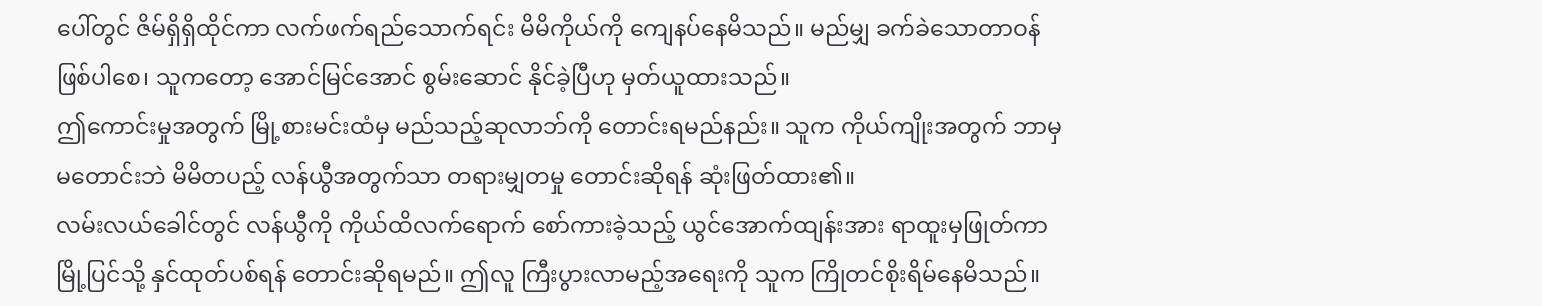ပေါ်တွင် ဇိမ်ရှိရှိထိုင်ကာ လက်ဖက်ရည်သောက်ရင်း မိမိကိုယ်ကို ကျေနပ်နေမိသည်။ မည်မျှ ခက်ခဲသောတာဝန်ဖြစ်ပါစေ၊ သူကတော့ အောင်မြင်အောင် စွမ်းဆောင် နိုင်ခဲ့ပြီဟု မှတ်ယူထားသည်။
ဤကောင်းမှုအတွက် မြို့စားမင်းထံမှ မည်သည့်ဆုလာဘ်ကို တောင်းရမည်နည်း။ သူက ကိုယ်ကျိုးအတွက် ဘာမှမတောင်းဘဲ မိမိတပည့် လန်ယွီအတွက်သာ တရားမျှတမှု တောင်းဆိုရန် ဆုံးဖြတ်ထား၏။
လမ်းလယ်ခေါင်တွင် လန်ယွီကို ကိုယ်ထိလက်ရောက် စော်ကားခဲ့သည့် ယွင်အောက်ထျန်းအား ရာထူးမှဖြုတ်ကာ မြို့ပြင်သို့ နှင်ထုတ်ပစ်ရန် တောင်းဆိုရမည်။ ဤလူ ကြီးပွားလာမည့်အရေးကို သူက ကြိုတင်စိုးရိမ်နေမိသည်။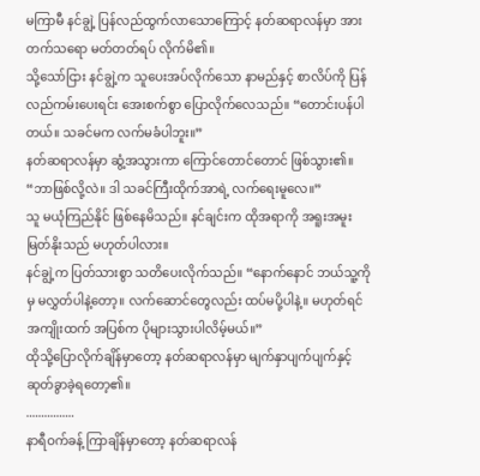မကြာမီ နင်ချွဲ့ ပြန်လည်ထွက်လာသောကြောင့် နတ်ဆရာလန်မှာ အားတက်သရော မတ်တတ်ရပ် လိုက်မိ၏။
သို့သော်ငြား နင်ချွဲ့က သူပေးအပ်လိုက်သော နာမည်နှင့် စာလိပ်ကို ပြန်လည်ကမ်းပေးရင်း အေးစက်စွာ ပြောလိုက်လေသည်။ “တောင်းပန်ပါတယ်။ သခင်မက လက်မခံပါဘူး။”
နတ်ဆရာလန်မှာ ဆွံ့အသွားကာ ကြောင်တောင်တောင် ဖြစ်သွား၏။ “ဘာဖြစ်လို့လဲ။ ဒါ သခင်ကြီးထိုက်အာရဲ့ လက်ရေးမူလေ။”
သူ မယုံကြည်နိုင် ဖြစ်နေမိသည်။ နင်ချင်းက ထိုအရာကို အရူးအမူး မြတ်နိုးသည် မဟုတ်ပါလား။
နင်ချွဲ့က ပြတ်သားစွာ သတိပေးလိုက်သည်။ “နောက်နောင် ဘယ်သူ့ကိုမှ မလွှတ်ပါနဲ့တော့။ လက်ဆောင်တွေလည်း ထပ်မပို့ပါနဲ့။ မဟုတ်ရင် အကျိုးထက် အပြစ်က ပိုများသွားပါလိမ့်မယ်။”
ထိုသို့ပြောလိုက်ချိန်မှာတော့ နတ်ဆရာလန်မှာ မျက်နှာပျက်ပျက်နှင့် ဆုတ်ခွာခဲ့ရတော့၏။
................
နာရီဝက်ခန့် ကြာချိန်မှာတော့ နတ်ဆရာလန်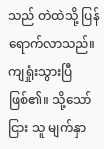သည် တဲထဲသို့ ပြန်ရောက်လာသည်။ ကျရှုံးသွားပြီဖြစ်၏။ သို့သော်ငြား သူ မျက်နှာ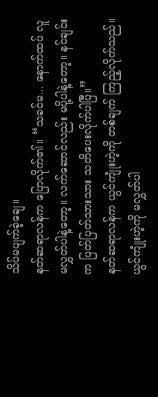သိပ်မပျက်ခဲ့ချေ။
နတ်ဆရာလန်က ပြောလိုက်၏။ “သခင်မ... နောက်ထပ် လူမလွှတ်ပါနဲ့တော့။ လက်ဆောင်လည်း မပို့ပါနဲ့တော့။ နင်ချင်းက ပြတ်ပြတ်သားသား သတိပေးလိုက်ပါပြီ။”
နတ်ဆရာလန်က ယွင်ကျုံးဟဲ့ကို တစ်ချက် ကြည့်လိုက်သည်။ ယွင်ကျုံးဟဲ့ကို မလွှတ်ပါ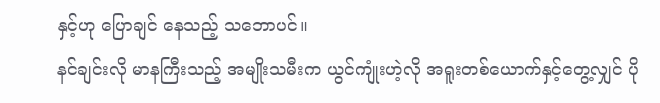နှင့်ဟု ပြောချင် နေသည့် သဘောပင်။
နင်ချင်းလို မာနကြီးသည့် အမျိုးသမီးက ယွင်ကျုံးဟဲ့လို အရူးတစ်ယောက်နှင့်တွေ့လျှင် ပို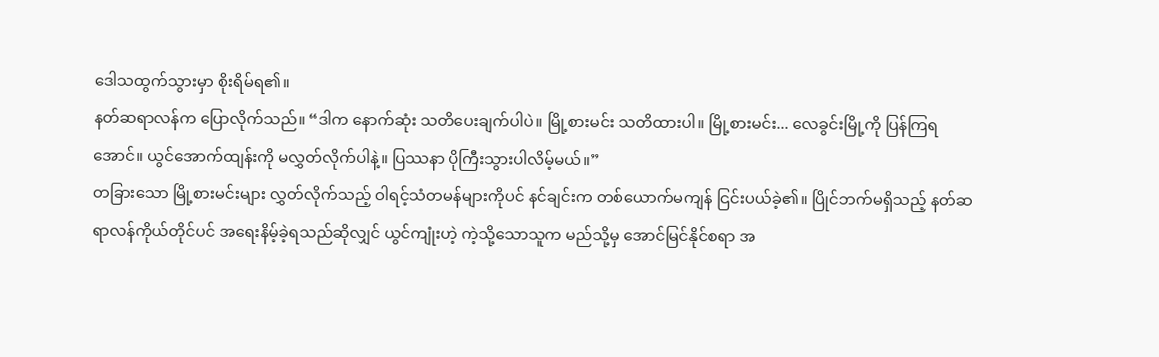ဒေါသထွက်သွားမှာ စိုးရိမ်ရ၏။
နတ်ဆရာလန်က ပြောလိုက်သည်။ “ဒါက နောက်ဆုံး သတိပေးချက်ပါပဲ။ မြို့စားမင်း သတိထားပါ။ မြို့စားမင်း... လေခွင်းမြို့ကို ပြန်ကြရအောင်။ ယွင်အောက်ထျန်းကို မလွှတ်လိုက်ပါနဲ့။ ပြဿနာ ပိုကြီးသွားပါလိမ့်မယ်။”
တခြားသော မြို့စားမင်းများ လွှတ်လိုက်သည့် ဝါရင့်သံတမန်များကိုပင် နင်ချင်းက တစ်ယောက်မကျန် ငြင်းပယ်ခဲ့၏။ ပြိုင်ဘက်မရှိသည့် နတ်ဆရာလန်ကိုယ်တိုင်ပင် အရေးနိမ့်ခဲ့ရသည်ဆိုလျှင် ယွင်ကျုံးဟဲ့ ကဲ့သို့သောသူက မည်သို့မှ အောင်မြင်နိုင်စရာ အ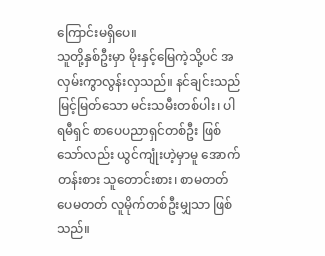ကြောင်းမရှိပေ။
သူတို့နှစ်ဦးမှာ မိုးနှင့်မြေကဲ့သို့ပင် အလှမ်းကွာလွန်းလှသည်။ နင်ချင်းသည် မြင့်မြတ်သော မင်းသမီးတစ်ပါး၊ ပါရမီရှင် စာပေပညာရှင်တစ်ဦး ဖြစ်သော်လည်း ယွင်ကျုံးဟဲ့မှာမူ အောက်တန်းစား သူတောင်းစား၊ စာမတတ်ပေမတတ် လူမိုက်တစ်ဦးမျှသာ ဖြစ်သည်။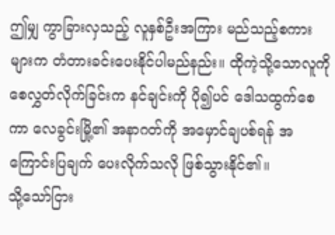ဤမျှ ကွာခြားလှသည့် လူနှစ်ဦးအကြား မည်သည့်စကားများက တံတားခင်းပေးနိုင်ပါမည်နည်း။ ထိုကဲ့သို့သောလူကို စေလွှတ်လိုက်ခြင်းက နင်ချင်းကို ပို၍ပင် ဒေါသထွက်စေကာ လေခွင်းမြို့၏ အနာဂတ်ကို အမှောင်ချပစ်ရန် အကြောင်းပြချက် ပေးလိုက်သလို ဖြစ်သွားနိုင်၏။
သို့သော်ငြား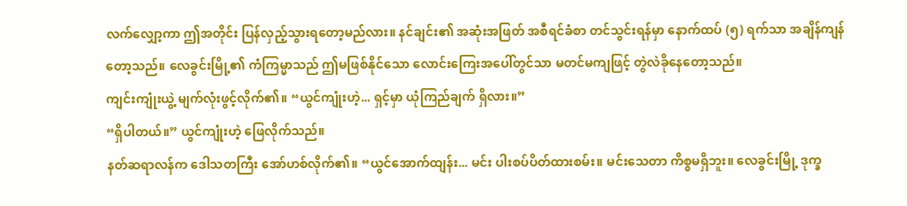လက်လျှော့ကာ ဤအတိုင်း ပြန်လှည့်သွားရတော့မည်လား။ နင်ချင်း၏ အဆုံးအဖြတ် အစီရင်ခံစာ တင်သွင်းရန်မှာ နောက်ထပ် (၅) ရက်သာ အချိန်ကျန်တော့သည်။ လေခွင်းမြို့၏ ကံကြမ္မာသည် ဤမဖြစ်နိုင်သော လောင်းကြေးအပေါ်တွင်သာ မတင်မကျဖြင့် တွဲလဲခိုနေတော့သည်။
ကျင်းကျုံးယွဲ့ မျက်လုံးဖွင့်လိုက်၏။ “ယွင်ကျုံးဟဲ့... ရှင့်မှာ ယုံကြည်ချက် ရှိလား။”
“ရှိပါတယ်။” ယွင်ကျုံးဟဲ့ ဖြေလိုက်သည်။
နတ်ဆရာလန်က ဒေါသတကြီး အော်ဟစ်လိုက်၏။ “ယွင်အောက်ထျန်း... မင်း ပါးစပ်ပိတ်ထားစမ်း။ မင်းသေတာ ကိစ္စမရှိဘူး။ လေခွင်းမြို့ ဒုက္ခ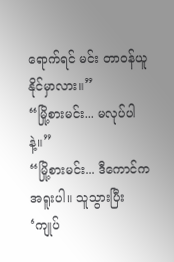ရောက်ရင် မင်း တာဝန်ယူနိုင်မှာလား။”
“မြို့စားမင်း... မလုပ်ပါနဲ့။”
“မြို့စားမင်း... ဒီကောင်က အရူးပါ။ သူသွားပြီး ‘ကျုပ်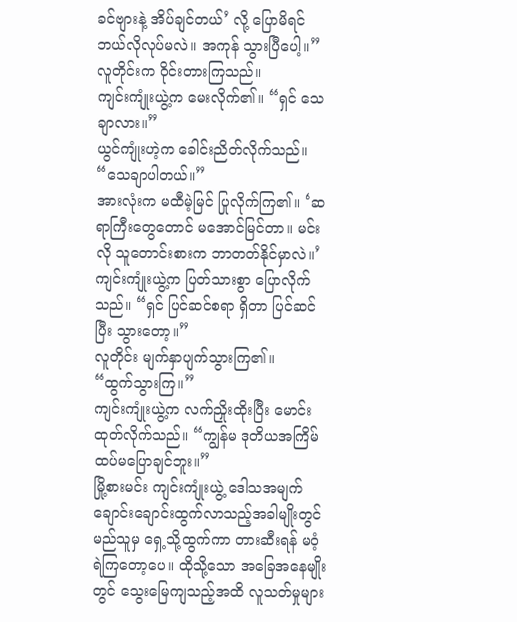ခင်ဗျားနဲ့ အိပ်ချင်တယ်’ လို့ ပြောမိရင် ဘယ်လိုလုပ်မလဲ။ အကုန် သွားပြီပေါ့။”
လူတိုင်းက ဝိုင်းတားကြသည်။
ကျင်းကျုံးယွဲ့က မေးလိုက်၏။ “ရှင် သေချာလား။”
ယွင်ကျုံးဟဲ့က ခေါင်းညိတ်လိုက်သည်။ “သေချာပါတယ်။”
အားလုံးက မထီမဲ့မြင် ပြုလိုက်ကြ၏။ ‘ဆရာကြီးတွေတောင် မအောင်မြင်တာ။ မင်းလို သူတောင်းစားက ဘာတတ်နိုင်မှာလဲ။’
ကျင်းကျုံးယွဲ့က ပြတ်သားစွာ ပြောလိုက်သည်။ “ရှင် ပြင်ဆင်စရာ ရှိတာ ပြင်ဆင်ပြီး သွားတော့။”
လူတိုင်း မျက်နှာပျက်သွားကြ၏။
“ထွက်သွားကြ။”
ကျင်းကျုံးယွဲ့က လက်ညှိုးထိုးပြီး မောင်းထုတ်လိုက်သည်။ “ကျွန်မ ဒုတိယအကြိမ် ထပ်မပြောချင်ဘူး။”
မြို့စားမင်း ကျင်းကျုံးယွဲ့ ဒေါသအမျက် ချောင်းချောင်းထွက်လာသည့်အခါမျိုးတွင် မည်သူမှ ရှေ့သို့ထွက်ကာ တားဆီးရန် မဝံ့ရဲကြတော့ပေ။ ထိုသို့သော အခြေအနေမျိုးတွင် သွေးမြေကျသည့်အထိ လူသတ်မှုများ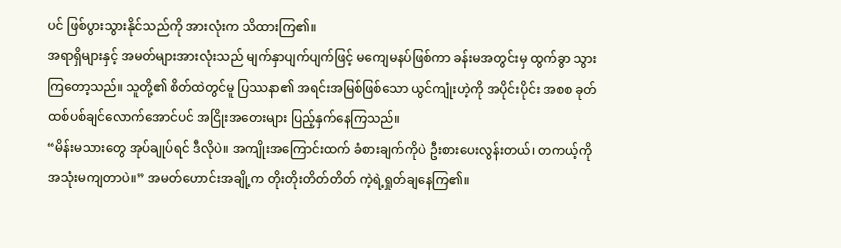ပင် ဖြစ်ပွားသွားနိုင်သည်ကို အားလုံးက သိထားကြ၏။
အရာရှိများနှင့် အမတ်များအားလုံးသည် မျက်နှာပျက်ပျက်ဖြင့် မကျေမနပ်ဖြစ်ကာ ခန်းမအတွင်းမှ ထွက်ခွာ သွားကြတော့သည်။ သူတို့၏ စိတ်ထဲတွင်မူ ပြဿနာ၏ အရင်းအမြစ်ဖြစ်သော ယွင်ကျုံးဟဲ့ကို အပိုင်းပိုင်း အစစ ခုတ်ထစ်ပစ်ချင်လောက်အောင်ပင် အငြိုးအတေးများ ပြည့်နှက်နေကြသည်။
“မိန်းမသားတွေ အုပ်ချုပ်ရင် ဒီလိုပဲ။ အကျိုးအကြောင်းထက် ခံစားချက်ကိုပဲ ဦးစားပေးလွန်းတယ်၊ တကယ့်ကို အသုံးမကျတာပဲ။” အမတ်ဟောင်းအချို့က တိုးတိုးတိတ်တိတ် ကဲ့ရဲ့ရှုတ်ချနေကြ၏။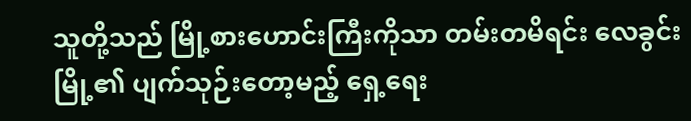သူတို့သည် မြို့စားဟောင်းကြီးကိုသာ တမ်းတမိရင်း လေခွင်းမြို့၏ ပျက်သုဉ်းတော့မည့် ရှေ့ရေး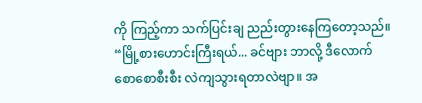ကို ကြည့်ကာ သက်ပြင်းချ ညည်းတွားနေကြတော့သည်။ “မြို့စားဟောင်းကြီးရယ်... ခင်ဗျား ဘာလို့ ဒီလောက် စောစောစီးစီး လဲကျသွားရတာလဲဗျာ။ အ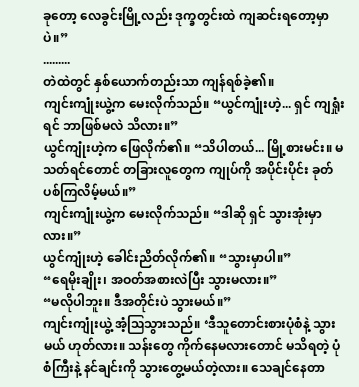ခုတော့ လေခွင်းမြို့လည်း ဒုက္ခတွင်းထဲ ကျဆင်းရတော့မှာပဲ။”
.........
တဲထဲတွင် နှစ်ယောက်တည်းသာ ကျန်ရစ်ခဲ့၏။
ကျင်းကျုံးယွဲ့က မေးလိုက်သည်။ “ယွင်ကျုံးဟဲ့... ရှင် ကျရှုံးရင် ဘာဖြစ်မလဲ သိလား။”
ယွင်ကျုံးဟဲ့က ဖြေလိုက်၏။ “သိပါတယ်... မြို့စားမင်း။ မသတ်ရင်တောင် တခြားလူတွေက ကျုပ်ကို အပိုင်းပိုင်း ခုတ်ပစ်ကြလိမ့်မယ်။”
ကျင်းကျုံးယွဲ့က မေးလိုက်သည်။ “ဒါဆို ရှင် သွားအုံးမှာလား။”
ယွင်ကျုံးဟဲ့ ခေါင်းညိတ်လိုက်၏။ “သွားမှာပါ။”
“ရေမိုးချိုး၊ အဝတ်အစားလဲပြီး သွားမလား။”
“မလိုပါဘူး။ ဒီအတိုင်းပဲ သွားမယ်။”
ကျင်းကျုံးယွဲ့ အံ့ဩသွားသည်။ ‘ဒီသူတောင်းစားပုံစံနဲ့ သွားမယ် ဟုတ်လား။ သန်းတွေ ကိုက်နေမလားတောင် မသိရတဲ့ ပုံစံကြီးနဲ့ နင်ချင်းကို သွားတွေ့မယ်တဲ့လား။ သေချင်နေတာ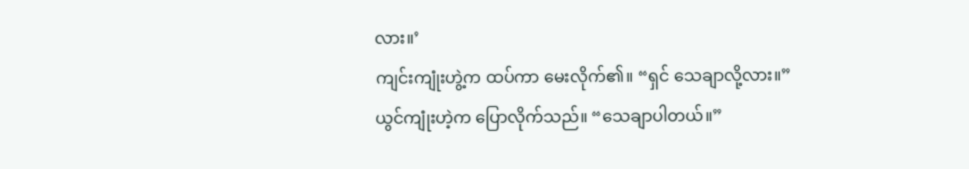လား။’
ကျင်းကျုံးဟွဲ့က ထပ်ကာ မေးလိုက်၏။ “ရှင် သေချာလို့လား။”
ယွင်ကျုံးဟဲ့က ပြောလိုက်သည်။ “သေချာပါတယ်။”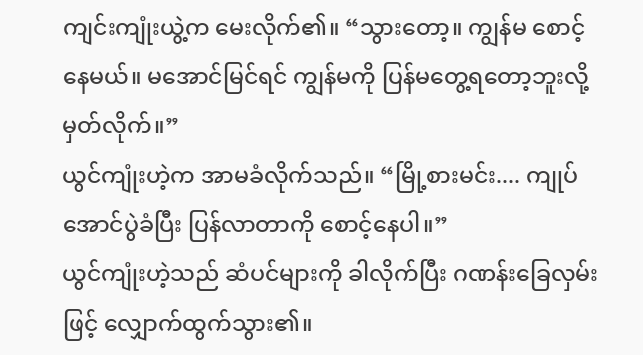ကျင်းကျုံးယွဲ့က မေးလိုက်၏။ “သွားတော့။ ကျွန်မ စောင့်နေမယ်။ မအောင်မြင်ရင် ကျွန်မကို ပြန်မတွေ့ရတော့ဘူးလို့ မှတ်လိုက်။”
ယွင်ကျုံးဟဲ့က အာမခံလိုက်သည်။ “မြို့စားမင်း.... ကျုပ် အောင်ပွဲခံပြီး ပြန်လာတာကို စောင့်နေပါ။”
ယွင်ကျုံးဟဲ့သည် ဆံပင်များကို ခါလိုက်ပြီး ဂဏန်းခြေလှမ်းဖြင့် လျှောက်ထွက်သွား၏။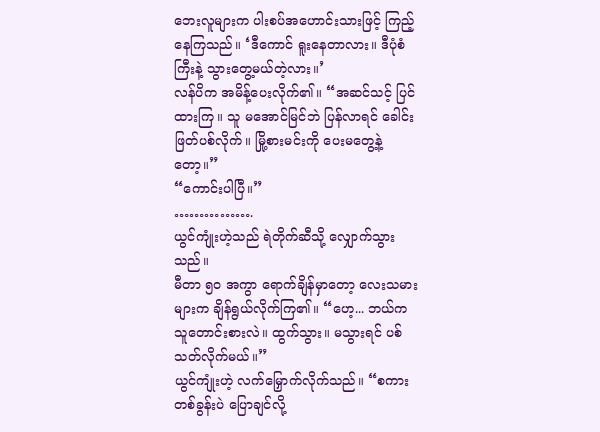ဘေးလူများက ပါးစပ်အဟောင်းသားဖြင့် ကြည့်နေကြသည်။ ‘ဒီကောင် ရူးနေတာလား။ ဒီပုံစံကြီးနဲ့ သွားတွေ့မယ်တဲ့လား။’
လန်ပိက အမိန့်ပေးလိုက်၏။ “အဆင်သင့် ပြင်ထားကြ။ သူ မအောင်မြင်ဘဲ ပြန်လာရင် ခေါင်းဖြတ်ပစ်လိုက်။ မြို့စားမင်းကို ပေးမတွေ့နဲ့တော့။”
“ကောင်းပါပြီ။”
…………….
ယွင်ကျုံးဟဲ့သည် ရဲတိုက်ဆီသို့ လျှောက်သွားသည်။
မီတာ ၅၀ အကွာ ရောက်ချိန်မှာတော့ လေးသမားများက ချိန်ရွယ်လိုက်ကြ၏။ “ဟေ့... ဘယ်က သူတောင်းစားလဲ။ ထွက်သွား။ မသွားရင် ပစ်သတ်လိုက်မယ်။”
ယွင်ကျုံးဟဲ့ လက်မြှောက်လိုက်သည်။ “စကားတစ်ခွန်းပဲ ပြောချင်လို့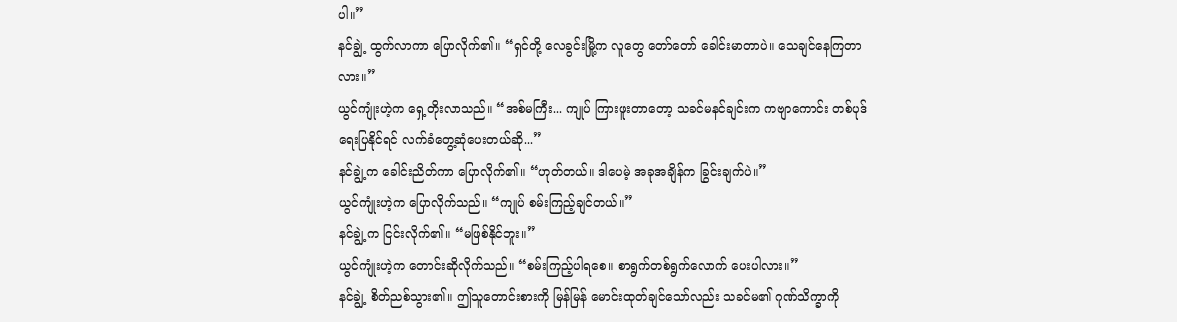ပါ။”
နင်ချွဲ့ ထွက်လာကာ ပြောလိုက်၏။ “ရှင်တို့ လေခွင်းမြို့က လူတွေ တော်တော် ခေါင်းမာတာပဲ။ သေချင်နေကြတာလား။”
ယွင်ကျုံးဟဲ့က ရှေ့တိုးလာသည်။ “အစ်မကြီး... ကျုပ် ကြားဖူးတာတော့ သခင်မနင်ချင်းက ကဗျာကောင်း တစ်ပုဒ် ရေးပြနိုင်ရင် လက်ခံတွေ့ဆုံပေးတယ်ဆို...”
နင်ချွဲ့က ခေါင်းညိတ်ကာ ပြောလိုက်၏။ “ဟုတ်တယ်။ ဒါပေမဲ့ အခုအချိန်က ခြွင်းချက်ပဲ။”
ယွင်ကျုံးဟဲ့က ပြောလိုက်သည်။ “ကျုပ် စမ်းကြည့်ချင်တယ်။”
နင်ချွဲ့က ငြင်းလိုက်၏။ “မဖြစ်နိုင်ဘူး။”
ယွင်ကျုံးဟဲ့က တောင်းဆိုလိုက်သည်။ “စမ်းကြည့်ပါရစေ။ စာရွက်တစ်ရွက်လောက် ပေးပါလား။”
နင်ချွဲ့ စိတ်ညစ်သွား၏။ ဤသူတောင်းစားကို မြန်မြန် မောင်းထုတ်ချင်သော်လည်း သခင်မ၏ ဂုဏ်သိက္ခာကို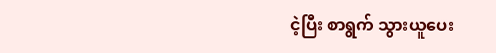ငဲ့ပြီး စာရွက် သွားယူပေး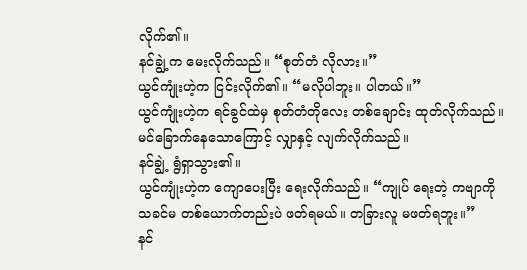လိုက်၏။
နင်ချွဲ့က မေးလိုက်သည်။ “စုတ်တံ လိုလား။”
ယွင်ကျုံးဟဲ့က ငြင်းလိုက်၏။ “မလိုပါဘူး။ ပါတယ်။”
ယွင်ကျုံးဟဲ့က ရင်ခွင်ထဲမှ စုတ်တံတိုလေး တစ်ချောင်း ထုတ်လိုက်သည်။ မင်ခြောက်နေသောကြောင့် လျှာနှင့် လျက်လိုက်သည်။
နင်ချွဲ့ ရွံရှာသွား၏။
ယွင်ကျုံးဟဲ့က ကျောပေးပြီး ရေးလိုက်သည်။ “ကျုပ် ရေးတဲ့ ကဗျာကို သခင်မ တစ်ယောက်တည်းပဲ ဖတ်ရမယ်။ တခြားလူ မဖတ်ရဘူး။”
နင်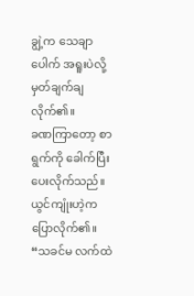ချွဲ့က သေချာပေါက် အရူးပဲလို့ မှတ်ချက်ချလိုက်၏။
ခဏကြာတော့ စာရွက်ကို ခေါက်ပြီး ပေးလိုက်သည်။ ယွင်ကျုံးဟဲ့က ပြောလိုက်၏။ “သခင်မ လက်ထဲ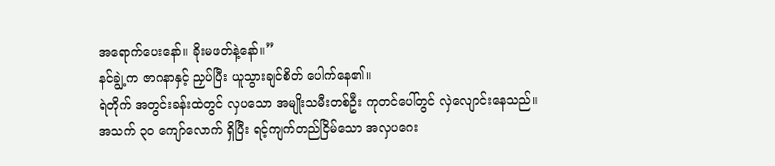အရောက်ပေးနော်။ ခိုးမဖတ်နဲ့နော်။”
နင်ချွဲ့က ဇာဂနာနှင့် ညှပ်ပြီး ယူသွားချင်စိတ် ပေါက်နေ၏။
ရဲတိုက် အတွင်းခန်းထဲတွင် လှပသော အမျိုးသမီးတစ်ဦး ကုတင်ပေါ်တွင် လှဲလျောင်းနေသည်။
အသက် ၃၀ ကျော်လောက် ရှိပြီး ရင့်ကျက်တည်ငြိမ်သော အလှပဂေး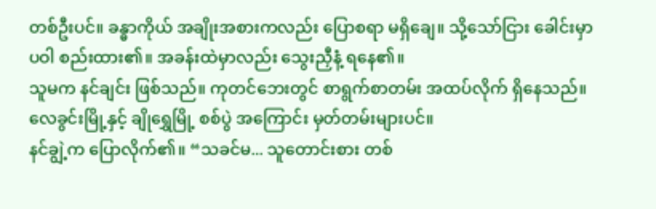တစ်ဦးပင်။ ခန္ဓာကိုယ် အချိုးအစားကလည်း ပြောစရာ မရှိချေ။ သို့သော်ငြား ခေါင်းမှာ ပဝါ စည်းထား၏။ အခန်းထဲမှာလည်း သွေးညှီနံ့ ရနေ၏။
သူမက နင်ချင်း ဖြစ်သည်။ ကုတင်ဘေးတွင် စာရွက်စာတမ်း အထပ်လိုက် ရှိနေသည်။ လေခွင်းမြို့နှင့် ချိုရွှေမြို့ စစ်ပွဲ အကြောင်း မှတ်တမ်းများပင်။
နင်ချွဲ့က ပြောလိုက်၏။ “သခင်မ... သူတောင်းစား တစ်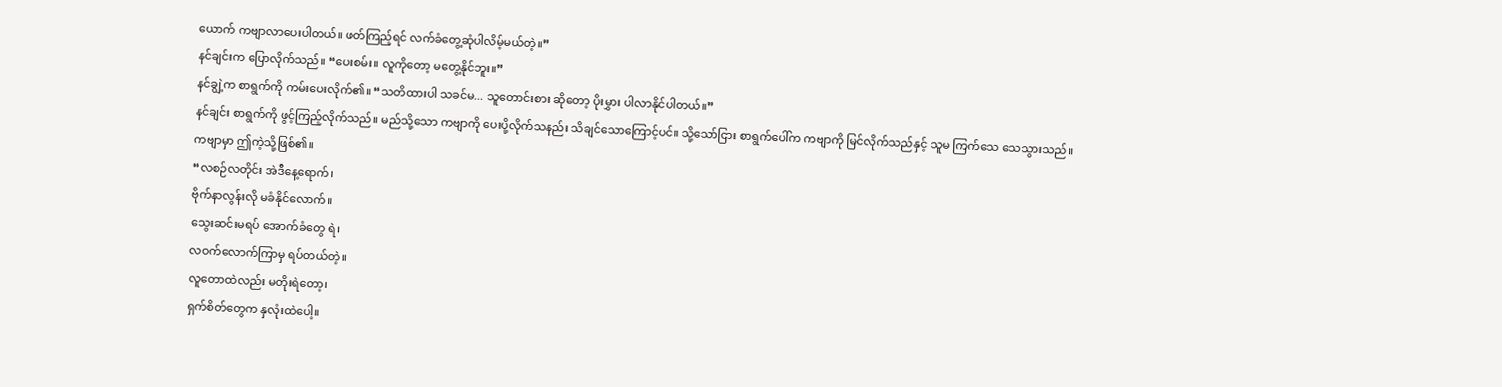ယောက် ကဗျာလာပေးပါတယ်။ ဖတ်ကြည့်ရင် လက်ခံတွေ့ဆုံပါလိမ့်မယ်တဲ့။”
နင်ချင်းက ပြောလိုက်သည်။ “ပေးစမ်း။ လူကိုတော့ မတွေ့နိုင်ဘူး။”
နင်ချွဲ့က စာရွက်ကို ကမ်းပေးလိုက်၏။ “သတိထားပါ သခင်မ... သူတောင်းစား ဆိုတော့ ပိုးမွှား ပါလာနိုင်ပါတယ်။”
နင်ချင်း စာရွက်ကို ဖွင့်ကြည့်လိုက်သည်။ မည်သို့သော ကဗျာကို ပေးပို့လိုက်သနည်း သိချင်သောကြောင့်ပင်။ သို့သော်ငြား စာရွက်ပေါ်က ကဗျာကို မြင်လိုက်သည်နှင့် သူမ ကြက်သေ သေသွားသည်။
ကဗျာမှာ ဤကဲ့သို့ဖြစ်၏။
“လစဉ်လတိုင်း အဲဒီနေ့ရောက်၊
ဗိုက်နာလွန်းလို မခံနိုင်လောက်။
သွေးဆင်းမရပ် အောက်ခံတွေ ရဲ၊
လဝက်လောက်ကြာမှ ရပ်တယ်တဲ့။
လူတောထဲလည်း မတိုးရဲတော့၊
ရှက်စိတ်တွေက နှလုံးထဲပေါ့။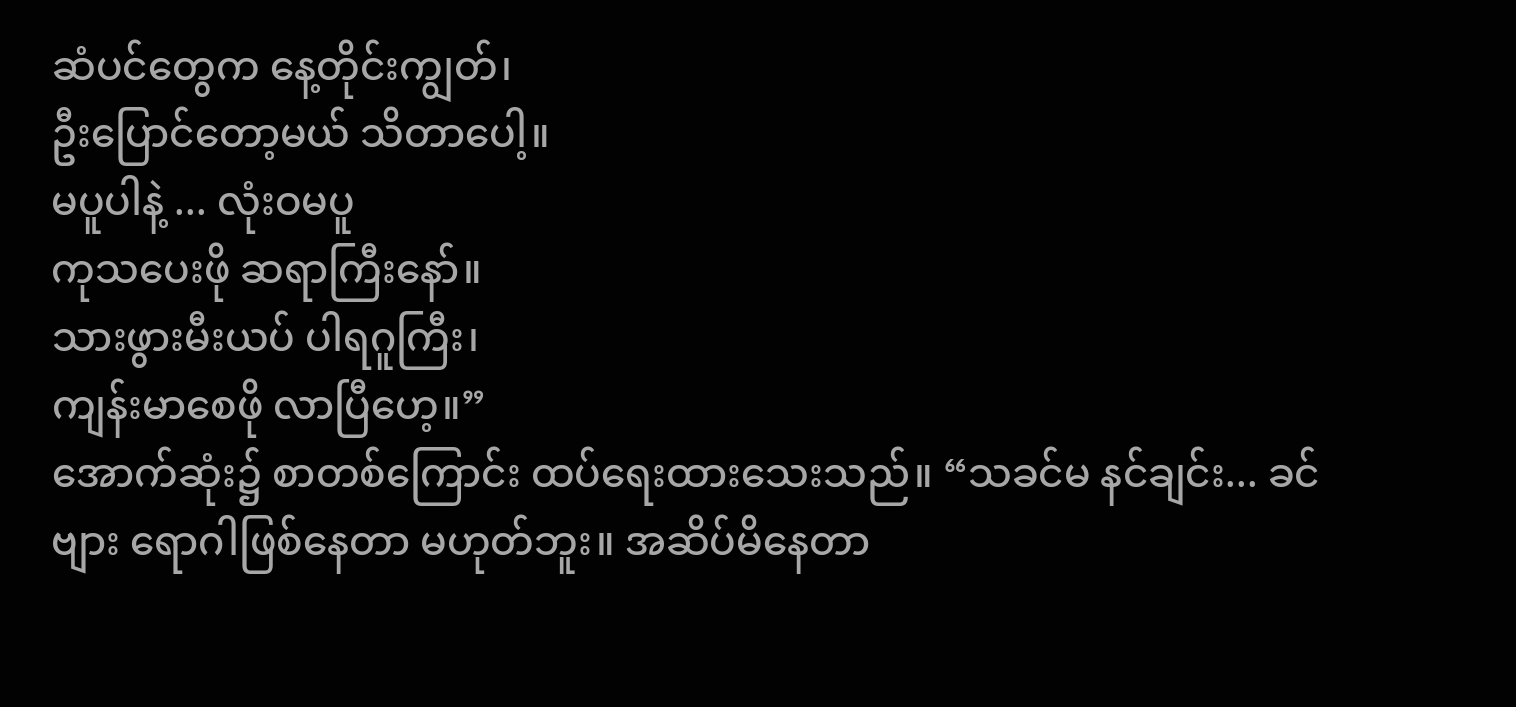ဆံပင်တွေက နေ့တိုင်းကျွတ်၊
ဦးပြောင်တော့မယ် သိတာပေါ့။
မပူပါနဲ့ ... လုံးဝမပူ
ကုသပေးဖို ဆရာကြီးနော်။
သားဖွားမီးယပ် ပါရဂူကြီး၊
ကျန်းမာစေဖို လာပြီဟေ့။”
အောက်ဆုံး၌ စာတစ်ကြောင်း ထပ်ရေးထားသေးသည်။ “သခင်မ နင်ချင်း... ခင်ဗျား ရောဂါဖြစ်နေတာ မဟုတ်ဘူး။ အဆိပ်မိနေတာ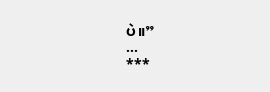ပဲ။”
...
***